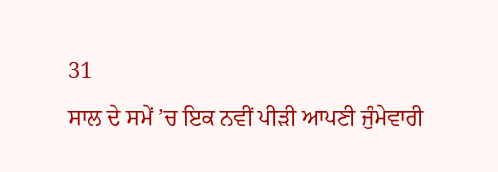31
ਸਾਲ ਦੇ ਸਮੇਂ ’ਚ ਇਕ ਨਵੀਂ ਪੀੜੀ ਆਪਣੀ ਜੁੰਮੇਵਾਰੀ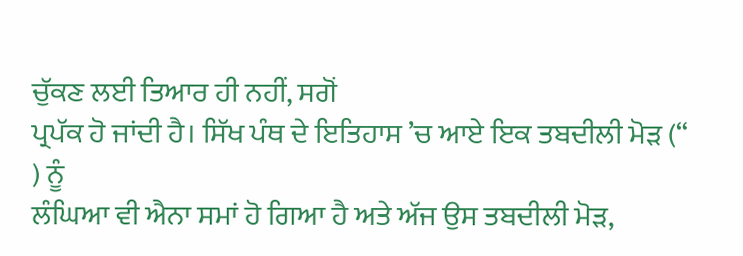ਚੁੱਕਣ ਲਈ ਤਿਆਰ ਹੀ ਨਹੀਂ, ਸਗੋਂ
ਪ੍ਰਪੱਕ ਹੋ ਜਾਂਦੀ ਹੈ। ਸਿੱਖ ਪੰਥ ਦੇ ਇਤਿਹਾਸ ’ਚ ਆਏ ਇਕ ਤਬਦੀਲੀ ਮੋੜ (“ ) ਨੂੰ
ਲੰਘਿਆ ਵੀ ਐਨਾ ਸਮਾਂ ਹੋ ਗਿਆ ਹੈ ਅਤੇ ਅੱਜ ਉਸ ਤਬਦੀਲੀ ਮੋੜ,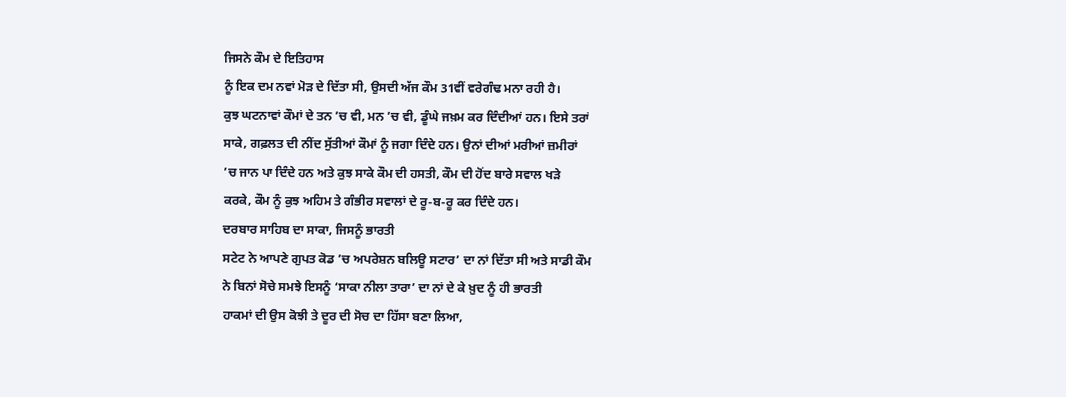ਜਿਸਨੇ ਕੌਮ ਦੇ ਇਤਿਹਾਸ
ਨੂੰ ਇਕ ਦਮ ਨਵਾਂ ਮੋੜ ਦੇ ਦਿੱਤਾ ਸੀ, ਉਸਦੀ ਅੱਜ ਕੌਮ 31ਵੀਂ ਵਰੇਗੰਢ ਮਨਾ ਰਹੀ ਹੈ।
ਕੁਝ ਘਟਨਾਵਾਂ ਕੌਮਾਂ ਦੇ ਤਨ ’ਚ ਵੀ, ਮਨ ’ਚ ਵੀ, ਡੂੰਘੇ ਜਖ਼ਮ ਕਰ ਦਿੰਦੀਆਂ ਹਨ। ਇਸੇ ਤਰਾਂ
ਸਾਕੇ, ਗਫ਼ਲਤ ਦੀ ਨੀਂਦ ਸੁੱਤੀਆਂ ਕੌਮਾਂ ਨੂੰ ਜਗਾ ਦਿੰਦੇ ਹਨ। ਉਨਾਂ ਦੀਆਂ ਮਰੀਆਂ ਜ਼ਮੀਰਾਂ
’ਚ ਜਾਨ ਪਾ ਦਿੰਦੇ ਹਨ ਅਤੇ ਕੁਝ ਸਾਕੇ ਕੌਮ ਦੀ ਹਸਤੀ, ਕੌਮ ਦੀ ਹੋਂਦ ਬਾਰੇ ਸਵਾਲ ਖੜੇ
ਕਰਕੇ, ਕੌਮ ਨੂੰ ਕੁਝ ਅਹਿਮ ਤੇ ਗੰਭੀਰ ਸਵਾਲਾਂ ਦੇ ਰੂ-ਬ-ਰੂ ਕਰ ਦਿੰਦੇ ਹਨ।
ਦਰਬਾਰ ਸਾਹਿਬ ਦਾ ਸਾਕਾ, ਜਿਸਨੂੰ ਭਾਰਤੀ
ਸਟੇਟ ਨੇ ਆਪਣੇ ਗੁਪਤ ਕੋਡ ’ਚ ਅਪਰੇਸ਼ਨ ਬਲਿਊ ਸਟਾਰ’ ਦਾ ਨਾਂ ਦਿੱਤਾ ਸੀ ਅਤੇ ਸਾਡੀ ਕੌਮ
ਨੇ ਬਿਨਾਂ ਸੋਚੇ ਸਮਝੇ ਇਸਨੂੰ ‘ਸਾਕਾ ਨੀਲਾ ਤਾਰਾ’ ਦਾ ਨਾਂ ਦੇ ਕੇ ਖ਼ੁਦ ਨੂੰ ਹੀ ਭਾਰਤੀ
ਹਾਕਮਾਂ ਦੀ ਉਸ ਕੋਝੀ ਤੇ ਦੂਰ ਦੀ ਸੋਚ ਦਾ ਹਿੱਸਾ ਬਣਾ ਲਿਆ,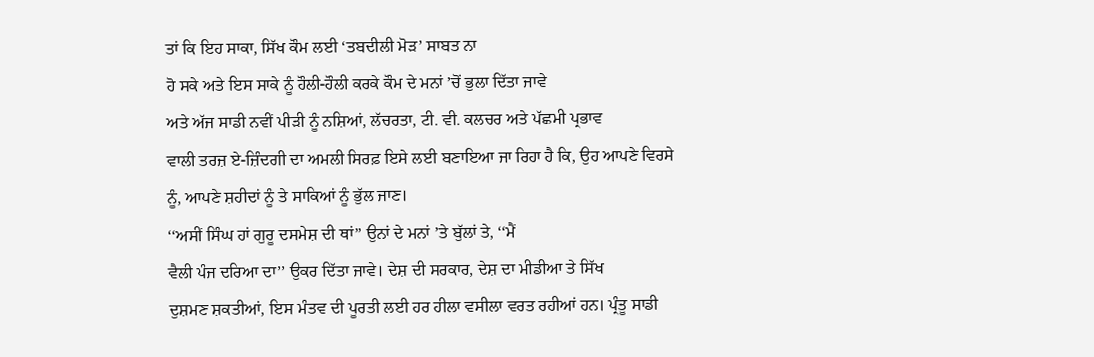ਤਾਂ ਕਿ ਇਹ ਸਾਕਾ, ਸਿੱਖ ਕੌਮ ਲਈ ‘ਤਬਦੀਲੀ ਮੋੜ’ ਸਾਬਤ ਨਾ
ਹੋ ਸਕੇ ਅਤੇ ਇਸ ਸਾਕੇ ਨੂੰ ਹੌਲੀ-ਹੌਲੀ ਕਰਕੇ ਕੌਮ ਦੇ ਮਨਾਂ ’ਚੋਂ ਭੁਲਾ ਦਿੱਤਾ ਜਾਵੇ
ਅਤੇ ਅੱਜ ਸਾਡੀ ਨਵੀਂ ਪੀੜੀ ਨੂੰ ਨਸ਼ਿਆਂ, ਲੱਚਰਤਾ, ਟੀ. ਵੀ. ਕਲਚਰ ਅਤੇ ਪੱਛਮੀ ਪ੍ਰਭਾਵ
ਵਾਲੀ ਤਰਜ਼ ਏ-ਜ਼ਿੰਦਗੀ ਦਾ ਅਮਲੀ ਸਿਰਫ਼ ਇਸੇ ਲਈ ਬਣਾਇਆ ਜਾ ਰਿਹਾ ਹੈ ਕਿ, ਉਹ ਆਪਣੇ ਵਿਰਸੇ
ਨੂੰ, ਆਪਣੇ ਸ਼ਹੀਦਾਂ ਨੂੰ ਤੇ ਸਾਕਿਆਂ ਨੂੰ ਭੁੱਲ ਜਾਣ।
‘‘ਅਸੀਂ ਸਿੰਘ ਹਾਂ ਗੁਰੂ ਦਸਮੇਸ਼ ਦੀ ਥਾਂ’’ ਉਨਾਂ ਦੇ ਮਨਾਂ ’ਤੇ ਬੁੱਲਾਂ ਤੇ, ‘‘ਮੈਂ
ਵੈਲੀ ਪੰਜ ਦਰਿਆ ਦਾ’’ ਉਕਰ ਦਿੱਤਾ ਜਾਵੇ। ਦੇਸ਼ ਦੀ ਸਰਕਾਰ, ਦੇਸ਼ ਦਾ ਮੀਡੀਆ ਤੇ ਸਿੱਖ
ਦੁਸ਼ਮਣ ਸ਼ਕਤੀਆਂ, ਇਸ ਮੰਤਵ ਦੀ ਪੂਰਤੀ ਲਈ ਹਰ ਹੀਲਾ ਵਸੀਲਾ ਵਰਤ ਰਹੀਆਂ ਹਨ। ਪ੍ਰੰਤੂ ਸਾਡੀ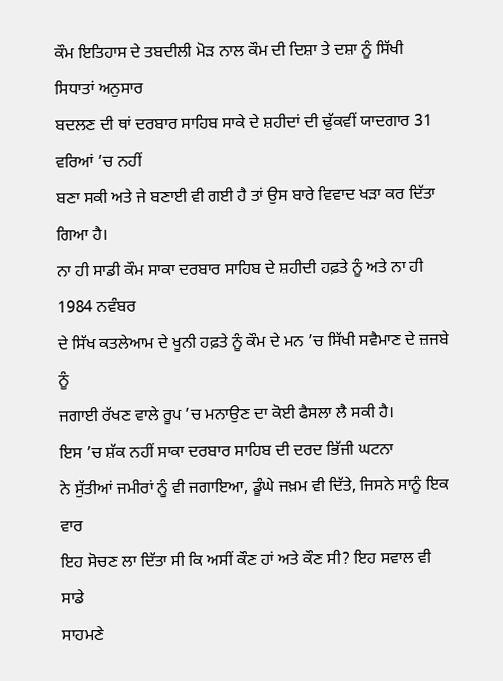ਕੌਮ ਇਤਿਹਾਸ ਦੇ ਤਬਦੀਲੀ ਮੋੜ ਨਾਲ ਕੌਮ ਦੀ ਦਿਸ਼ਾ ਤੇ ਦਸ਼ਾ ਨੂੰ ਸਿੱਖੀ ਸਿਧਾਤਾਂ ਅਨੁਸਾਰ
ਬਦਲਣ ਦੀ ਥਾਂ ਦਰਬਾਰ ਸਾਹਿਬ ਸਾਕੇ ਦੇ ਸ਼ਹੀਦਾਂ ਦੀ ਢੁੱਕਵੀਂ ਯਾਦਗਾਰ 31 ਵਰਿਆਂ ’ਚ ਨਹੀਂ
ਬਣਾ ਸਕੀ ਅਤੇ ਜੇ ਬਣਾਈ ਵੀ ਗਈ ਹੈ ਤਾਂ ਉਸ ਬਾਰੇ ਵਿਵਾਦ ਖੜਾ ਕਰ ਦਿੱਤਾ ਗਿਆ ਹੈ।
ਨਾ ਹੀ ਸਾਡੀ ਕੌਮ ਸਾਕਾ ਦਰਬਾਰ ਸਾਹਿਬ ਦੇ ਸ਼ਹੀਦੀ ਹਫ਼ਤੇ ਨੂੰ ਅਤੇ ਨਾ ਹੀ 1984 ਨਵੰਬਰ
ਦੇ ਸਿੱਖ ਕਤਲੇਆਮ ਦੇ ਖੂਨੀ ਹਫ਼ਤੇ ਨੂੰ ਕੌਮ ਦੇ ਮਨ ’ਚ ਸਿੱਖੀ ਸਵੈਮਾਣ ਦੇ ਜ਼ਜਬੇ ਨੂੰ
ਜਗਾਈ ਰੱਖਣ ਵਾਲੇ ਰੂਪ ’ਚ ਮਨਾਉਣ ਦਾ ਕੋਈ ਫੈਸਲਾ ਲੈ ਸਕੀ ਹੈ।
ਇਸ ’ਚ ਸ਼ੱਕ ਨਹੀਂ ਸਾਕਾ ਦਰਬਾਰ ਸਾਹਿਬ ਦੀ ਦਰਦ ਭਿੱਜੀ ਘਟਨਾ
ਨੇ ਸੁੱਤੀਆਂ ਜਮੀਰਾਂ ਨੂੰ ਵੀ ਜਗਾਇਆ, ਡੂੰਘੇ ਜਖ਼ਮ ਵੀ ਦਿੱਤੇ, ਜਿਸਨੇ ਸਾਨੂੰ ਇਕ ਵਾਰ
ਇਹ ਸੋਚਣ ਲਾ ਦਿੱਤਾ ਸੀ ਕਿ ਅਸੀਂ ਕੌਣ ਹਾਂ ਅਤੇ ਕੌਣ ਸੀ? ਇਹ ਸਵਾਲ ਵੀ ਸਾਡੇ
ਸਾਹਮਣੇ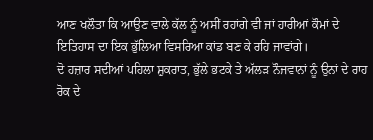ਆਣ ਖਲੌਤਾ ਕਿ ਆਉਣ ਵਾਲੇ ਕੱਲ ਨੂੰ ਅਸੀਂ ਰਹਾਂਗੇ ਵੀ ਜਾਂ ਹਾਰੀਆਂ ਕੌਮਾਂ ਦੇ
ਇਤਿਹਾਸ ਦਾ ਇਕ ਭੁੱਲਿਆ ਵਿਸਰਿਆ ਕਾਂਡ ਬਣ ਕੇ ਰਹਿ ਜਾਵਾਂਗੇ।
ਦੋ ਹਜ਼ਾਰ ਸਦੀਆਂ ਪਹਿਲਾ ਸ਼ੁਕਰਾਤ, ਭੁੱਲੇ ਭਟਕੇ ਤੇ ਅੱਲੜ ਨੌਜਵਾਨਾਂ ਨੂੰ ਉਨਾਂ ਦੇ ਰਾਹ
ਰੋਕ ਦੇ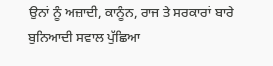ਉਨਾਂ ਨੂੰ ਅਜ਼ਾਦੀ, ਕਾਨੂੰਨ, ਰਾਜ ਤੇ ਸਰਕਾਰਾਂ ਬਾਰੇ ਬੁਨਿਆਦੀ ਸਵਾਲ ਪੁੱਛਿਆ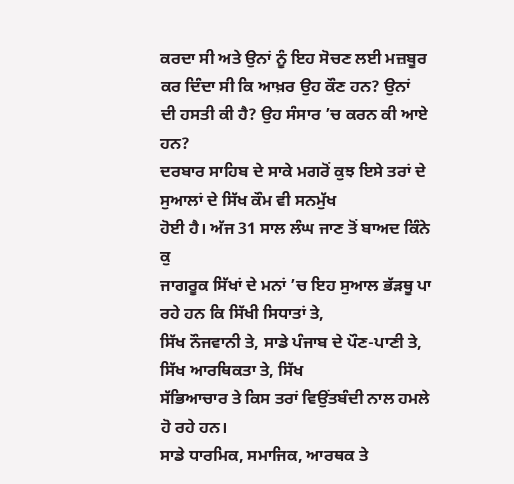ਕਰਦਾ ਸੀ ਅਤੇ ਉਨਾਂ ਨੂੰ ਇਹ ਸੋਚਣ ਲਈ ਮਜ਼ਬੂਰ ਕਰ ਦਿੰਦਾ ਸੀ ਕਿ ਆਖ਼ਰ ਉਹ ਕੌਣ ਹਨ? ਉਨਾਂ
ਦੀ ਹਸਤੀ ਕੀ ਹੈ? ਉਹ ਸੰਸਾਰ ’ਚ ਕਰਨ ਕੀ ਆਏ ਹਨ?
ਦਰਬਾਰ ਸਾਹਿਬ ਦੇ ਸਾਕੇ ਮਗਰੋਂ ਕੁਝ ਇਸੇ ਤਰਾਂ ਦੇ ਸੁਆਲਾਂ ਦੇ ਸਿੱਖ ਕੌਮ ਵੀ ਸਨਮੁੱਖ
ਹੋਈ ਹੈ। ਅੱਜ 31 ਸਾਲ ਲੰਘ ਜਾਣ ਤੋਂ ਬਾਅਦ ਕਿੰਨੇ ਕੁ
ਜਾਗਰੂਕ ਸਿੱਖਾਂ ਦੇ ਮਨਾਂ ’ਚ ਇਹ ਸੁਆਲ ਭੱੜਥੂ ਪਾ ਰਹੇ ਹਨ ਕਿ ਸਿੱਖੀ ਸਿਧਾਤਾਂ ਤੇ,
ਸਿੱਖ ਨੌਜਵਾਨੀ ਤੇ, ਸਾਡੇ ਪੰਜਾਬ ਦੇ ਪੌਣ-ਪਾਣੀ ਤੇ, ਸਿੱਖ ਆਰਥਿਕਤਾ ਤੇ, ਸਿੱਖ
ਸੱਭਿਆਚਾਰ ਤੇ ਕਿਸ ਤਰਾਂ ਵਿਉਂਤਬੰਦੀ ਨਾਲ ਹਮਲੇ ਹੋ ਰਹੇ ਹਨ।
ਸਾਡੇ ਧਾਰਮਿਕ, ਸਮਾਜਿਕ, ਆਰਥਕ ਤੇ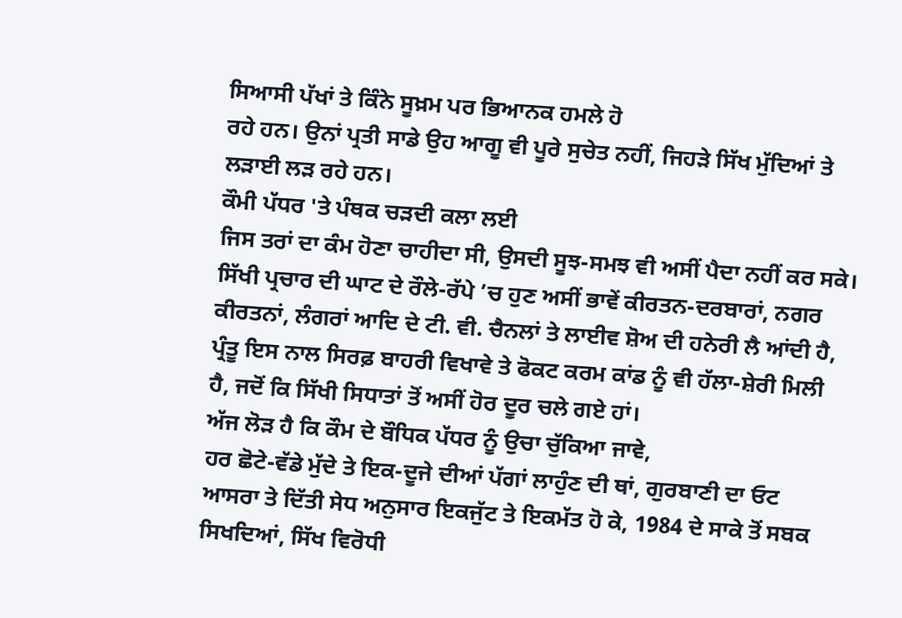ਸਿਆਸੀ ਪੱਖਾਂ ਤੇ ਕਿੰਨੇ ਸੂਖ਼ਮ ਪਰ ਭਿਆਨਕ ਹਮਲੇ ਹੋ
ਰਹੇ ਹਨ। ਉਨਾਂ ਪ੍ਰਤੀ ਸਾਡੇ ਉਹ ਆਗੂ ਵੀ ਪੂਰੇ ਸੁਚੇਤ ਨਹੀਂ, ਜਿਹੜੇ ਸਿੱਖ ਮੁੱਦਿਆਂ ਤੇ
ਲੜਾਈ ਲੜ ਰਹੇ ਹਨ।
ਕੌਮੀ ਪੱਧਰ 'ਤੇ ਪੰਥਕ ਚੜਦੀ ਕਲਾ ਲਈ
ਜਿਸ ਤਰਾਂ ਦਾ ਕੰਮ ਹੋਣਾ ਚਾਹੀਦਾ ਸੀ, ਉਸਦੀ ਸੂਝ-ਸਮਝ ਵੀ ਅਸੀਂ ਪੈਦਾ ਨਹੀਂ ਕਰ ਸਕੇ।
ਸਿੱਖੀ ਪ੍ਰਚਾਰ ਦੀ ਘਾਟ ਦੇ ਰੌਲੇ-ਰੱਪੇ ’ਚ ਹੁਣ ਅਸੀਂ ਭਾਵੇਂ ਕੀਰਤਨ-ਦਰਬਾਰਾਂ, ਨਗਰ
ਕੀਰਤਨਾਂ, ਲੰਗਰਾਂ ਆਦਿ ਦੇ ਟੀ. ਵੀ. ਚੈਨਲਾਂ ਤੇ ਲਾਈਵ ਸ਼ੋਅ ਦੀ ਹਨੇਰੀ ਲੈ ਆਂਦੀ ਹੈ,
ਪ੍ਰੰਤੂ ਇਸ ਨਾਲ ਸਿਰਫ਼ ਬਾਹਰੀ ਵਿਖਾਵੇ ਤੇ ਫੋਕਟ ਕਰਮ ਕਾਂਡ ਨੂੰ ਵੀ ਹੱਲਾ-ਸ਼ੇਰੀ ਮਿਲੀ
ਹੈ, ਜਦੋਂ ਕਿ ਸਿੱਖੀ ਸਿਧਾਤਾਂ ਤੋਂ ਅਸੀਂ ਹੋਰ ਦੂਰ ਚਲੇ ਗਏ ਹਾਂ।
ਅੱਜ ਲੋੜ ਹੈ ਕਿ ਕੌਮ ਦੇ ਬੌਧਿਕ ਪੱਧਰ ਨੂੰ ਉਚਾ ਚੁੱਕਿਆ ਜਾਵੇ,
ਹਰ ਛੋਟੇ-ਵੱਡੇ ਮੁੱਦੇ ਤੇ ਇਕ-ਦੂਜੇ ਦੀਆਂ ਪੱਗਾਂ ਲਾਹੁੰਣ ਦੀ ਥਾਂ, ਗੁਰਬਾਣੀ ਦਾ ਓਟ
ਆਸਰਾ ਤੇ ਦਿੱਤੀ ਸੇਧ ਅਨੁਸਾਰ ਇਕਜੁੱਟ ਤੇ ਇਕਮੱਤ ਹੋ ਕੇ, 1984 ਦੇ ਸਾਕੇ ਤੋਂ ਸਬਕ
ਸਿਖਦਿਆਂ, ਸਿੱਖ ਵਿਰੋਧੀ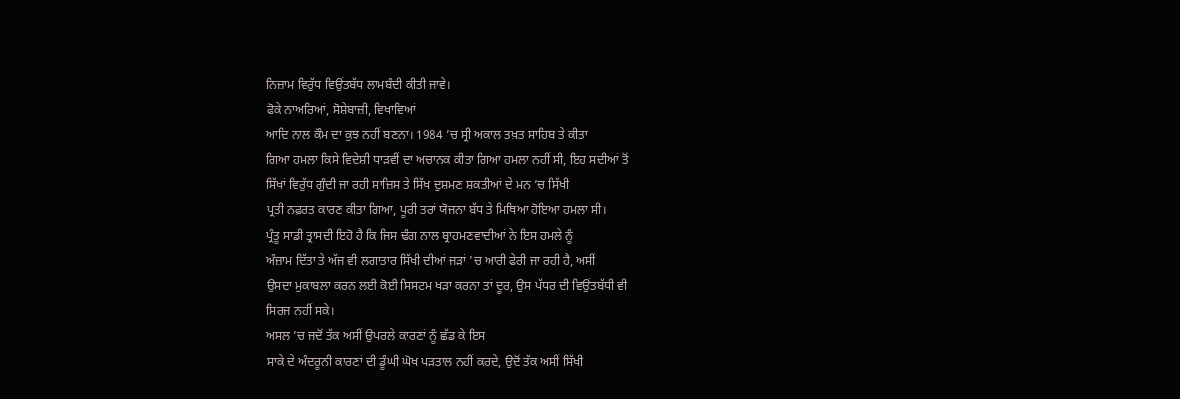ਨਿਜ਼ਾਮ ਵਿਰੁੱਧ ਵਿਉਂਤਬੱਧ ਲਾਮਬੰਦੀ ਕੀਤੀ ਜਾਵੇ।
ਫੋਕੇ ਨਾਅਰਿਆਂ, ਸੋਸ਼ੇਬਾਜ਼ੀ, ਵਿਖਾਵਿਆਂ
ਆਦਿ ਨਾਲ ਕੌਮ ਦਾ ਕੁਝ ਨਹੀਂ ਬਣਨਾ। 1984 ’ਚ ਸ੍ਰੀ ਅਕਾਲ ਤਖ਼ਤ ਸਾਹਿਬ ਤੇ ਕੀਤਾ
ਗਿਆ ਹਮਲਾ ਕਿਸੇ ਵਿਦੇਸ਼ੀ ਧਾੜਵੀਂ ਦਾ ਅਚਾਨਕ ਕੀਤਾ ਗਿਆ ਹਮਲਾ ਨਹੀਂ ਸੀ, ਇਹ ਸਦੀਆਂ ਤੋਂ
ਸਿੱਖਾਂ ਵਿਰੁੱਧ ਗੁੰਦੀ ਜਾ ਰਹੀ ਸਾਜ਼ਿਸ ਤੇ ਸਿੱਖ ਦੁਸ਼ਮਣ ਸ਼ਕਤੀਆਂ ਦੇ ਮਨ ’ਚ ਸਿੱਖੀ
ਪ੍ਰਤੀ ਨਫ਼ਰਤ ਕਾਰਣ ਕੀਤਾ ਗਿਆ, ਪੂਰੀ ਤਰਾਂ ਯੋਜਨਾ ਬੱਧ ਤੇ ਮਿਥਿਆ ਹੋਇਆ ਹਮਲਾ ਸੀ।
ਪ੍ਰੰਤੂ ਸਾਡੀ ਤ੍ਰਾਸਦੀ ਇਹੋ ਹੈ ਕਿ ਜਿਸ ਢੰਗ ਨਾਲ ਬ੍ਰਾਹਮਣਵਾਦੀਆਂ ਨੇ ਇਸ ਹਮਲੇ ਨੂੰ
ਅੰਜ਼ਾਮ ਦਿੱਤਾ ਤੇ ਅੱਜ ਵੀ ਲਗਾਤਾਰ ਸਿੱਖੀ ਦੀਆਂ ਜੜਾਂ ’ਚ ਆਰੀ ਫੇਰੀ ਜਾ ਰਹੀ ਹੈ, ਅਸੀਂ
ਉਸਦਾ ਮੁਕਾਬਲਾ ਕਰਨ ਲਈ ਕੋਈ ਸਿਸਟਮ ਖੜਾ ਕਰਨਾ ਤਾਂ ਦੂਰ, ਉਸ ਪੱਧਰ ਦੀ ਵਿਉਂਤਬੱਧੀ ਵੀ
ਸਿਰਜ ਨਹੀਂ ਸਕੇ।
ਅਸਲ ’ਚ ਜਦੋਂ ਤੱਕ ਅਸੀਂ ਉਪਰਲੇ ਕਾਰਣਾਂ ਨੂੰ ਛੱਡ ਕੇ ਇਸ
ਸਾਕੇ ਦੇ ਅੰਦਰੂਨੀ ਕਾਰਣਾਂ ਦੀ ਡੂੰਘੀ ਘੋਖ ਪੜਤਾਲ ਨਹੀਂ ਕਰਦੇ, ਉਦੋਂ ਤੱਕ ਅਸੀਂ ਸਿੱਖੀ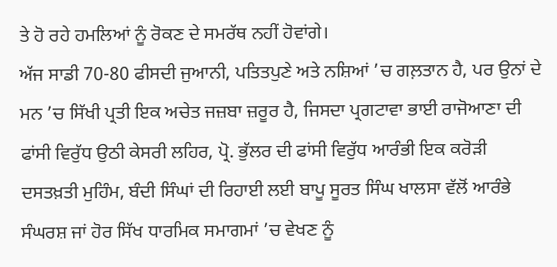ਤੇ ਹੋ ਰਹੇ ਹਮਲਿਆਂ ਨੂੰ ਰੋਕਣ ਦੇ ਸਮਰੱਥ ਨਹੀਂ ਹੋਵਾਂਗੇ।
ਅੱਜ ਸਾਡੀ 70-80 ਫੀਸਦੀ ਜੁਆਨੀ, ਪਤਿਤਪੁਣੇ ਅਤੇ ਨਸ਼ਿਆਂ ’ਚ ਗਲ਼ਤਾਨ ਹੈ, ਪਰ ਉਨਾਂ ਦੇ
ਮਨ ’ਚ ਸਿੱਖੀ ਪ੍ਰਤੀ ਇਕ ਅਚੇਤ ਜਜ਼ਬਾ ਜ਼ਰੂਰ ਹੈ, ਜਿਸਦਾ ਪ੍ਰਗਟਾਵਾ ਭਾਈ ਰਾਜੋਆਣਾ ਦੀ
ਫਾਂਸੀ ਵਿਰੁੱਧ ਉਠੀ ਕੇਸਰੀ ਲਹਿਰ, ਪ੍ਰੋ. ਭੁੱਲਰ ਦੀ ਫਾਂਸੀ ਵਿਰੁੱਧ ਆਰੰਭੀ ਇਕ ਕਰੋੜੀ
ਦਸਤਖ਼ਤੀ ਮੁਹਿੰਮ, ਬੰਦੀ ਸਿੰਘਾਂ ਦੀ ਰਿਹਾਈ ਲਈ ਬਾਪੂ ਸੂਰਤ ਸਿੰਘ ਖਾਲਸਾ ਵੱਲੋਂ ਆਰੰਭੇ
ਸੰਘਰਸ਼ ਜਾਂ ਹੋਰ ਸਿੱਖ ਧਾਰਮਿਕ ਸਮਾਗਮਾਂ ’ਚ ਵੇਖਣ ਨੂੰ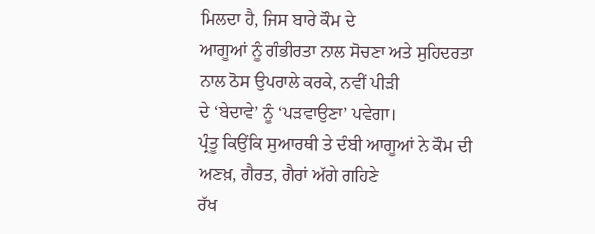ਮਿਲਦਾ ਹੈ, ਜਿਸ ਬਾਰੇ ਕੌਮ ਦੇ
ਆਗੂਆਂ ਨੂੰ ਗੰਭੀਰਤਾ ਨਾਲ ਸੋਚਣਾ ਅਤੇ ਸੁਹਿਦਰਤਾ ਨਾਲ ਠੋਸ ਉਪਰਾਲੇ ਕਰਕੇ, ਨਵੀਂ ਪੀੜੀ
ਦੇ ‘ਬੇਦਾਵੇ’ ਨੂੰ ‘ਪੜਵਾਉਣਾ’ ਪਵੇਗਾ।
ਪ੍ਰੰਤੂ ਕਿਉਂਕਿ ਸੁਆਰਥੀ ਤੇ ਦੰਬੀ ਆਗੂਆਂ ਨੇ ਕੌਮ ਦੀ ਅਣਖ਼, ਗੈਰਤ, ਗੈਰਾਂ ਅੱਗੇ ਗਹਿਣੇ
ਰੱਖ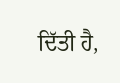ਦਿੱਤੀ ਹੈ,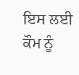ਇਸ ਲਈ ਕੌਮ ਨੂੰ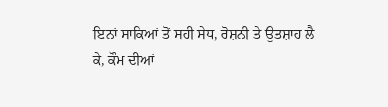ਇਨਾਂ ਸਾਕਿਆਂ ਤੋਂ ਸਹੀ ਸੇਧ, ਰੋਸ਼ਨੀ ਤੇ ਉਤਸ਼ਾਹ ਲੈ
ਕੇ, ਕੌਮ ਦੀਆਂ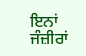ਇਨਾਂ ਜੰਜ਼ੀਰਾਂ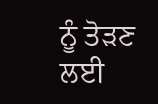ਨੂੰ ਤੋੜਣ ਲਈ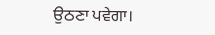ਉਠਣਾ ਪਵੇਗਾ।